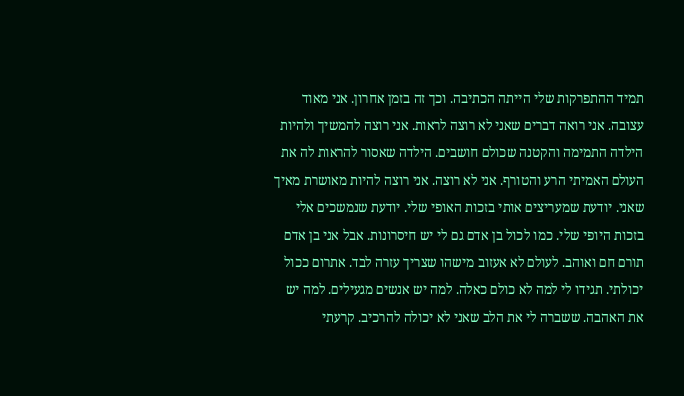תמיד ההתפרקות שלי הייתה הכתיבה. וכך זה בזמן אחרון. אני מאוד עצובה. אני רואה דברים שאני לא רוצה לראות. אני רוצה להמשיך ולהיות הילדה התמימה והקטנה שכולם חושבים. הילדה שאסור להראות לה את העולם האמיתי הרע והטורף. אני לא רוצה. אני רוצה להיות מאושרת מאיך שאני. יודעת שמעריצים אותי בזכות האופי שלי. יודעת שנמשכים אלי בזכות היופי שלי. כמו לכול בן אדם גם לי יש חיסרונות. אבל אני בן אדם תורם חם ואוהב. לעולם לא אעזוב מישהו שצריך עזרה לבד. אתרום ככול יכולתי. תגידו לי למה לא כולם כאלה. למה יש אנשים מגעילים. למה יש את האהבה. ששברה לי את הלב שאני לא יכולה להרכיב. קרעתי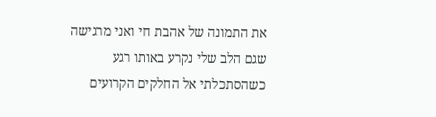את התמונה של אהבת חי ואני מרגישה שגם הלב שלי נקרע באותו רגע כשהסתכלתי אל החלקים הקרועים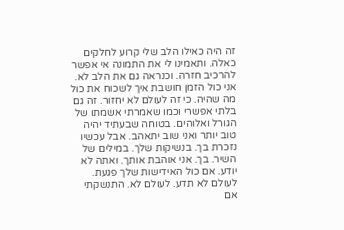זה היה כאילו הלב שלי קרוע לחלקים כאלה. ותאמינו לי את התמונה אי אפשר להרכיב חזרה. וכנראה גם את הלב לא. אני כול הזמן חושבת איך לשכוח את כול מה שהיה. כי זה לעולם לא יחזור. זה גם בלתי אפשרי וכמו שאמרתי אשמתו של הגורל ואלוהים. בטוחה שבעתיד יהיה טוב יותר ואני שוב יתאהב. אבל עכשיו נזכרת בך. בנשיקות שלך. במילים של השיר. בך. אני אוהבת אותך. ואתה לא יודע. אם כול האידישות שלך פגעת. לעולם לא תדע. לעולם לא. התנשקתי אם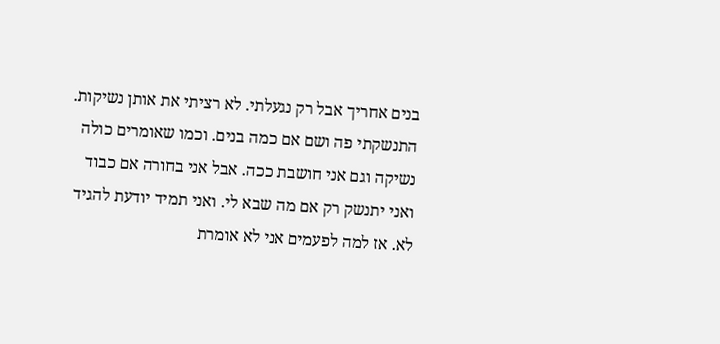בנים אחריך אבל רק נגעלתי. לא רציתי את אותן נשיקות. התנשקתי פה ושם אם כמה בנים. וכמו שאומרים כולה נשיקה וגם אני חושבת ככה. אבל אני בחורה אם כבוד ואני יתנשק רק אם מה שבא לי. ואני תמיד יודעת להגיד לא. אז למה לפעמים אני לא אומרת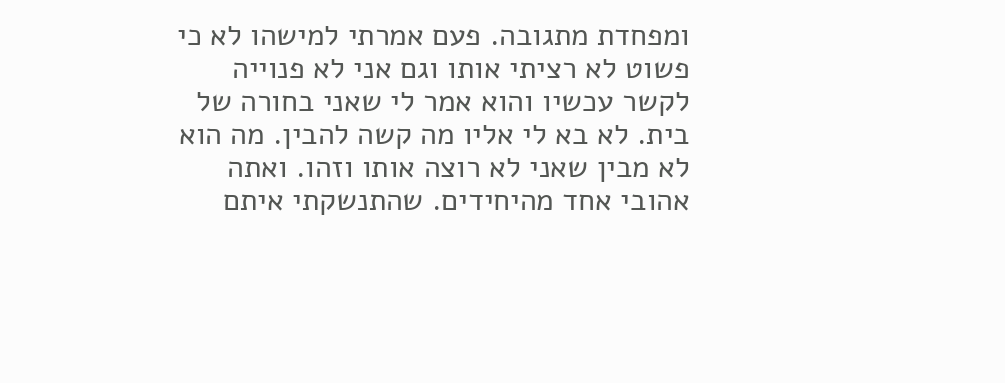ומפחדת מתגובה. פעם אמרתי למישהו לא כי פשוט לא רציתי אותו וגם אני לא פנוייה לקשר עכשיו והוא אמר לי שאני בחורה של בית. לא בא לי אליו מה קשה להבין. מה הוא לא מבין שאני לא רוצה אותו וזהו. ואתה אהובי אחד מהיחידים. שהתנשקתי איתם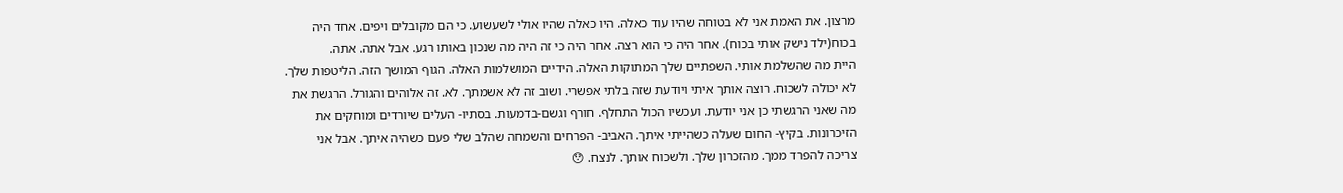מרצון. את האמת אני לא בטוחה שהיו עוד כאלה. היו כאלה שהיו אולי לשעשוע. כי הם מקובלים ויפים. אחד היה בכוח(ילד נישק אותי בכוח). אחר היה כי הוא רצה. אחר היה כי זה היה מה שנכון באותו רגע. אבל אתה. אתה.
היית מה שהשלמת אותי. השפתיים שלך המתוקות האלה. הידיים המושלמות האלה. הגוף המושך הזה. הליטפות שלך. לא יכולה לשכוח. רוצה אותך איתי ויודעת שזה בלתי אפשרי. ושוב זה לא אשמתך. לא. זה אלוהים והגורל. הרגשת את מה שאני הרגשתי כן אני יודעת. ועכשיו הכול התחלף. חורף וגשם-בדמעות. בסתיו- העלים שיורדים ומוחקים את הזיכרונות. בקיץ- החום שעלה כשהייתי איתך. האביב- הפרחים והשמחה שהלב שלי פעם כשהיה איתך. אבל אני צריכה להפרד ממך. מהזכרון שלך. ולשכוח אותך. לנצח. 😯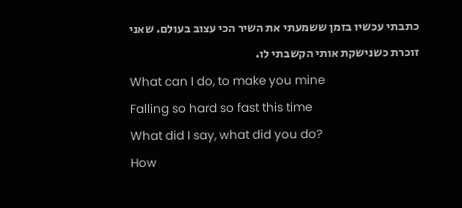כתבתי עכשיו בזמן ששמעתי את השיר הכי עצוב בעולם. שאני זוכרת כשנישקת אותי הקשבתי לו.
What can I do, to make you mine
Falling so hard so fast this time
What did I say, what did you do?
How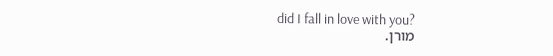did I fall in love with you?
מורן.